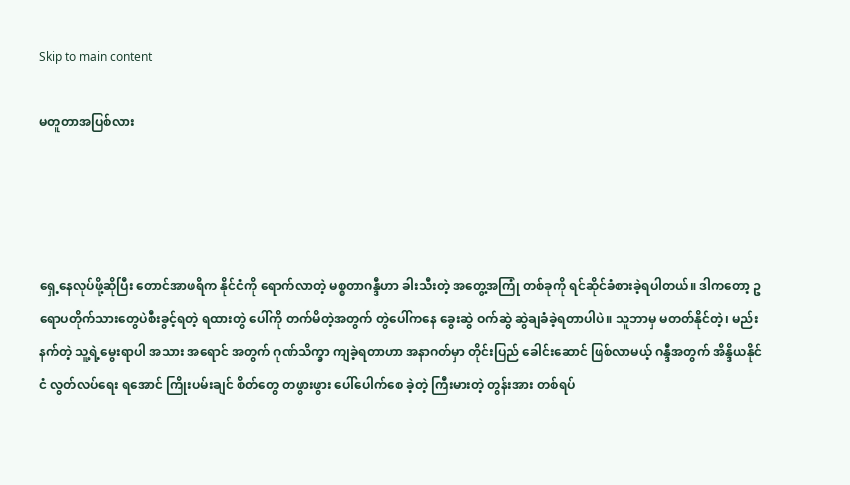Skip to main content

မတူတာအပြစ်လား




ရှေ့နေလုပ်ဖို့ဆိုပြီး တောင်အာဖရိက နိုင်ငံကို ရောက်လာတဲ့ မစ္စတာဂန္ဒီဟာ ခါးသီးတဲ့ အတွေ့အကြုံ တစ်ခုကို ရင်ဆိုင်ခံစားခဲ့ရပါတယ်။ ဒါကတော့ ဥရောပတိုက်သားတွေပဲစီးခွင့်ရတဲ့ ရထားတွဲ ပေါ်ကို တက်မိတဲ့အတွက် တွဲပေါ်ကနေ ခွေးဆွဲ ဝက်ဆွဲ ဆွဲချခံခဲ့ရတာပါပဲ။ သူဘာမှ မတတ်နိုင်တဲ့၊ မည်းနက်တဲ့ သူ့ရဲ့မွေးရာပါ အသား အရောင် အတွက် ဂုဏ်သိက္ခာ ကျခဲ့ရတာဟာ အနာဂတ်မှာ တိုင်းပြည် ခေါင်းဆောင် ဖြစ်လာမယ့် ဂန္ဒီအတွက် အိန္ဒိယနိုင်ငံ လွတ်လပ်ရေး ရအောင် ကြိုးပမ်းချင် စိတ်တွေ တဖွားဖွား ပေါ်ပေါက်စေ ခဲ့တဲ့ ကြီးမားတဲ့ တွန်းအား တစ်ရပ်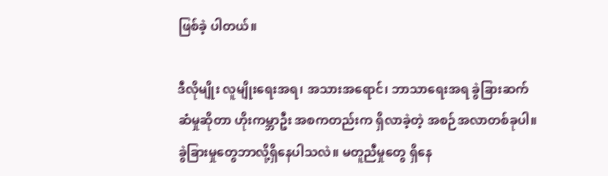ဖြစ်ခဲ့ ပါတယ်။

ဒီလိုမျိုး လူမျိုးရေးအရ၊ အသားအရောင်၊ ဘာသာရေးအရ ခွဲခြားဆက်ဆံမှုဆိုတာ ဟိုးကမ္ဘာဦး အစကတည်းက ရှိလာခဲ့တဲ့ အစဉ်အလာတစ်ခုပါ။ ခွဲခြားမှုတွေဘာလို့ရှိနေပါသလဲ။ မတူညီမှုတွေ ရှိနေ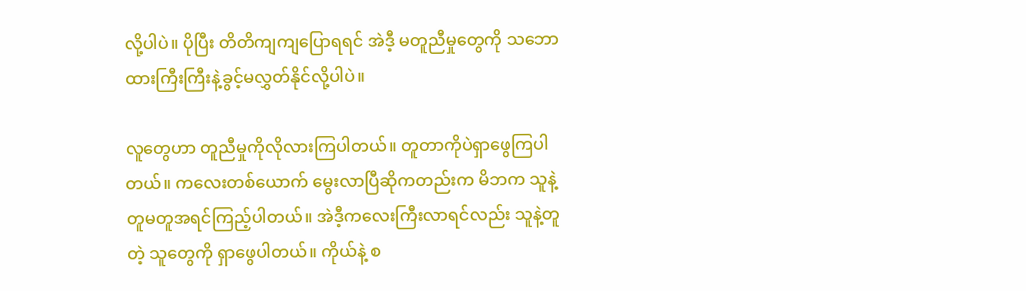လို့ပါပဲ။ ပိုပြီး တိတိကျကျပြောရရင် အဲဒီ့ မတူညီမှုတွေကို သဘောထားကြီးကြီးနဲ့ခွင့်မလွှတ်နိုင်လို့ပါပဲ။

လူတွေဟာ တူညီမှုကိုလိုလားကြပါတယ်။ တူတာကိုပဲရှာဖွေကြပါတယ်။ ကလေးတစ်ယောက် မွေးလာပြီဆိုကတည်းက မိဘက သူနဲ့တူမတူအရင်ကြည့်ပါတယ်။ အဲဒီ့ကလေးကြီးလာရင်လည်း သူနဲ့တူတဲ့ သူတွေကို ရှာဖွေပါတယ်။ ကိုယ်နဲ့ စ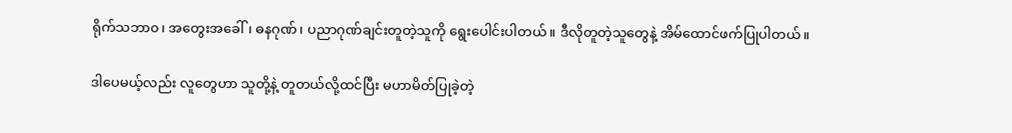ရိုက်သဘာ၀၊ အတွေးအခေါ်၊ ဓနဂုဏ်၊ ပညာဂုဏ်ချင်းတူတဲ့သူကို ရွေးပေါင်းပါတယ်။ ဒီလိုတူတဲ့သူတွေနဲ့ အိမ်ထောင်ဖက်ပြုပါတယ်။

ဒါပေမယ့်လည်း လူတွေဟာ သူတို့နဲ့ တူတယ်လို့ထင်ပြီး မဟာမိတ်ပြုခဲ့တဲ့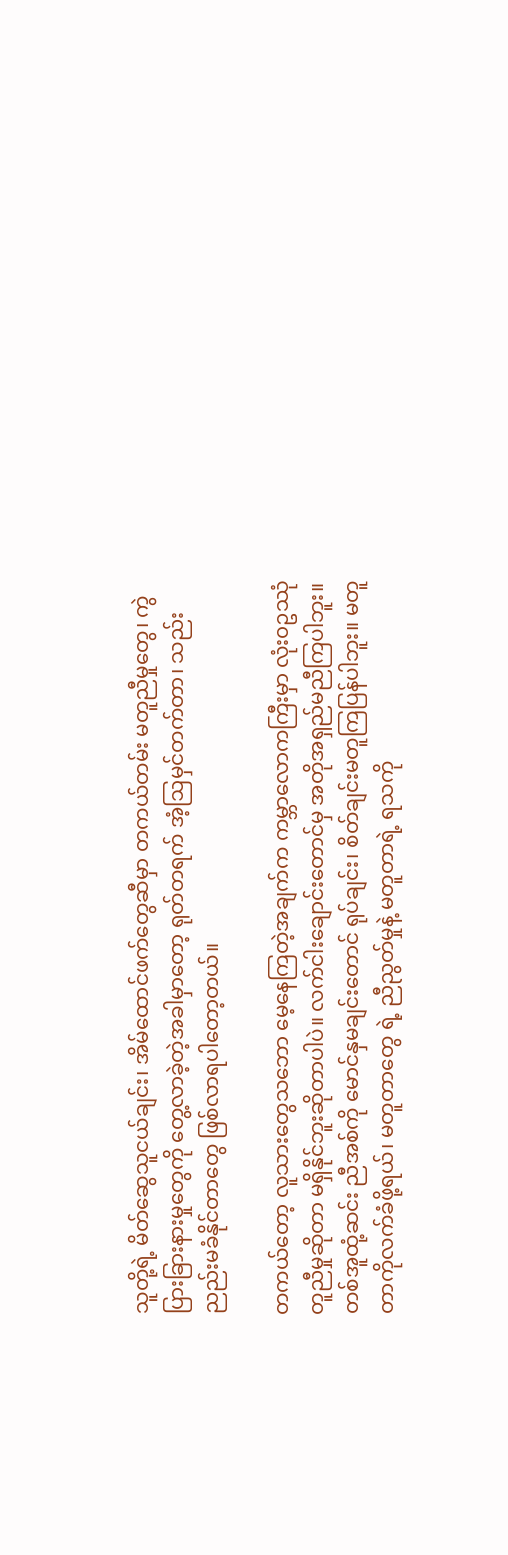သူတို့ရဲ့ မိတ်ဆွေသူငယ်ချင်း၊ အိမ်ထောင်ဖက်တွေဆီမှာ တကယ်တမ်း မတူညီမှုတွေ၊ ကွဲပြားခြားနားမှုတွေကို တွေ့လာခဲ့တဲ့အခါမှာတော့ ရုတ်တရက် အံ့ဩမှင်တက်တာ၊ သည်းညည်းမခံနိုင်တာတွေ ဖြစ်လာရပါတော့တယ်။

တကယ်တော့ လူသားတွေသဘော မေ့နေကြတဲ့အချက်က ကမ္ဘာလောကကြီးမှာ လုံး၀ဥဿုံတူညီမှုဆိုတာ မရှိနိုင်ဘူးဆိုတာပါပဲ။ လက်ငါးချောင်းတောင်မှ အတိုအရှည်မညီကြပါဘူး။ တစ်အူထုံ့ဆင်း ညီအစ်ကို မောင်နှမချင်းတောင် ရုပ်ချင်း၊ စိတ်ချင်းမတူကြပြန်ပါဘူး။ မတူတာကိုလက်ခံဖို့ရယ်၊ မတူတာတွေ ရဲ့ ညီညွတ်မှုနဲ့ မတူတာရဲ့ ရသကို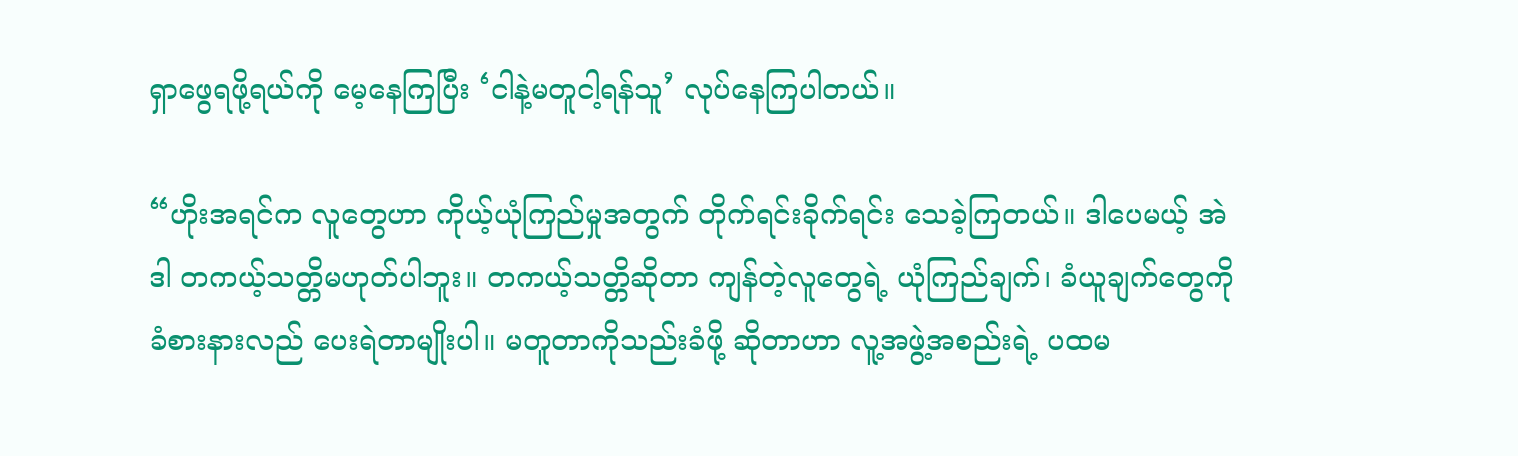ရှာဖွေရဖို့ရယ်ကို မေ့နေကြပြီး ‘ငါနဲ့မတူငါ့ရန်သူ’ လုပ်နေကြပါတယ်။

“ဟိုးအရင်က လူတွေဟာ ကိုယ့်ယုံကြည်မှုအတွက် တိုက်ရင်းခိုက်ရင်း သေခဲ့ကြတယ်။ ဒါပေမယ့် အဲဒါ တကယ့်သတ္တိမဟုတ်ပါဘူး။ တကယ့်သတ္တိဆိုတာ ကျန်တဲ့လူတွေရဲ့ ယုံကြည်ချက်၊ ခံယူချက်တွေကို ခံစားနားလည် ပေးရဲတာမျိုးပါ။ မတူတာကိုသည်းခံဖို့ ဆိုတာဟာ လူ့အဖွဲ့အစည်းရဲ့ ပထမ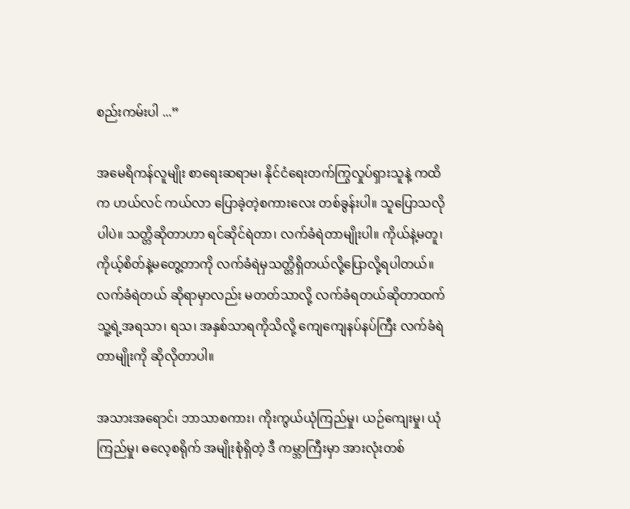စည်းကမ်းပါ ...”

အမေရိကန်လူမျိုး စာရေးဆရာမ၊ နိုင်ငံရေးတက်ကြွလှုပ်ရှားသူနဲ့ ကထိက ဟယ်လင် ကယ်လာ ပြောခဲ့တဲ့စကားလေး တစ်ခွန်းပါ။ သူပြောသလိုပါပဲ။ သတ္တိဆိုတာဟာ ရင်ဆိုင်ရဲတာ၊ လက်ခံရဲတာမျိုးပါ။ ကိုယ်နဲ့မတူ၊ ကိုယ့်စိတ်နဲ့မတွေ့တာကို လက်ခံရဲမှသတ္တိရှိတယ်လို့ပြောလို့ရပါတယ်။ လက်ခံရဲတယ် ဆိုရာမှာလည်း မတတ်သာလို့ လက်ခံရတယ်ဆိုတာထက် သူ့ရဲ့အရသာ၊ ရသ၊ အနှစ်သာရကိုသိလို့ ကျေကျေနပ်နပ်ကြီး လက်ခံရဲတာမျိုးကို ဆိုလိုတာပါ။

အသားအရောင်၊ ဘာသာစကား၊ ကိုးကွယ်ယုံကြည်မှု၊ ယဉ်ကျေးမှု၊ ယုံကြည်မှု၊ ဓလေ့စရိုက် အမျိုးစုံရှိတဲ့ ဒီ ကမ္ဘာကြီးမှာ အားလုံးတစ်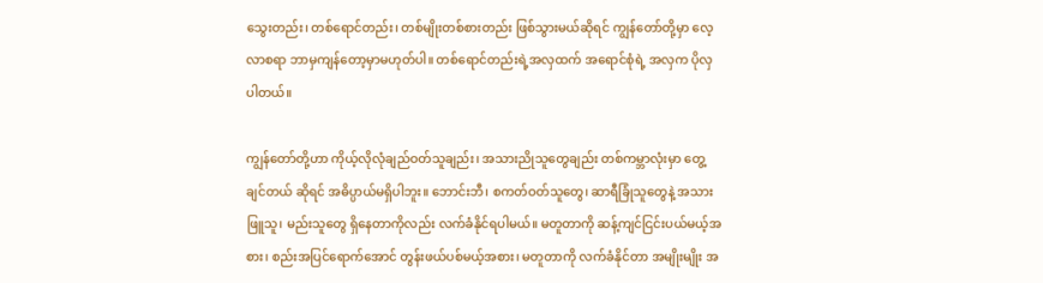သွေးတည်း၊ တစ်ရောင်တည်း၊ တစ်မျိုးတစ်စားတည်း ဖြစ်သွားမယ်ဆိုရင် ကျွန်တော်တို့မှာ လေ့လာစရာ ဘာမှကျန်တော့မှာမဟုတ်ပါ။ တစ်ရောင်တည်းရဲ့အလှထက် အရောင်စုံရဲ့ အလှက ပိုလှပါတယ်။

ကျွန်တော်တို့ဟာ ကိုယ့်လိုလုံချည်ဝတ်သူချည်း၊ အသားညိုသူတွေချည်း တစ်ကမ္ဘာလုံးမှာ တွေ့ချင်တယ် ဆိုရင် အဓိပ္ပာယ်မရှိပါဘူး။ ဘောင်းဘီ၊ စကတ်ဝတ်သူတွေ၊ ဆာရီခြုံသူတွေနဲ့ အသားဖြူသူ၊ မည်းသူတွေ ရှိနေတာကိုလည်း လက်ခံနိုင်ရပါမယ်။ မတူတာကို ဆန့်ကျင်ငြင်းပယ်မယ့်အစား၊ စည်းအပြင်ရောက်အောင် တွန်းဖယ်ပစ်မယ့်အစား၊ မတူတာကို လက်ခံနိုင်တာ အမျိုးမျိုး အ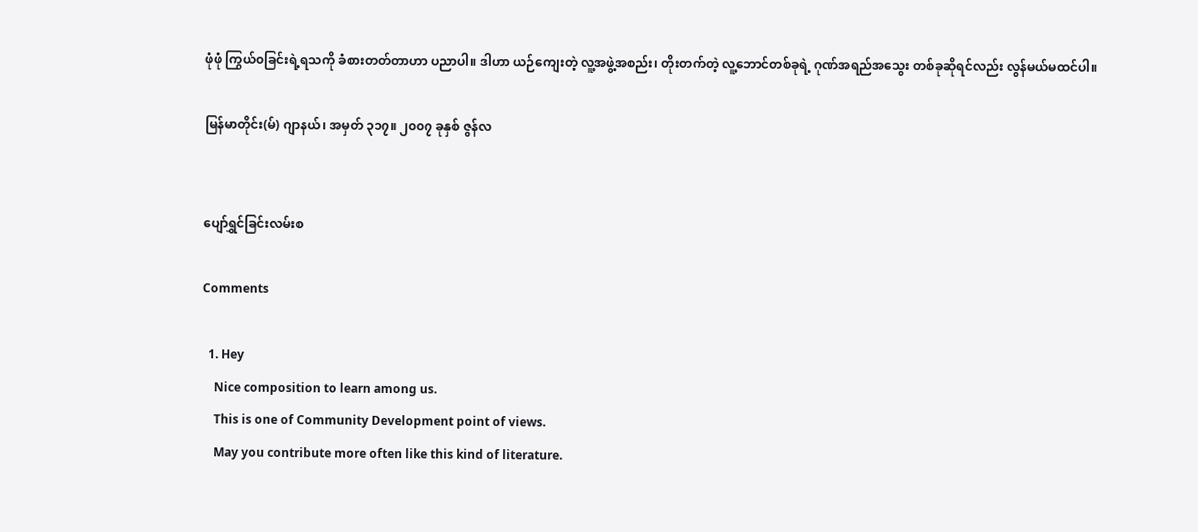ဖုံဖုံ ကြွယ်၀ခြင်းရဲ့ရသကို ခံစားတတ်တာဟာ ပညာပါ။ ဒါဟာ ယဉ်ကျေးတဲ့ လူ့အဖွဲ့အစည်း၊ တိုးတက်တဲ့ လူ့ဘောင်တစ်ခုရဲ့ ဂုဏ်အရည်အသွေး တစ်ခုဆိုရင်လည်း လွန်မယ်မထင်ပါ။

မြန်မာတိုင်း(မ်) ဂျာနယ်၊ အမှတ် ၃၁၇။ ၂၀၀၇ ခုနှစ် ဇွန်လ


ပျော်ရွှင်ခြင်းလမ်းစ

Comments

  1. Hey
    Nice composition to learn among us.
    This is one of Community Development point of views.
    May you contribute more often like this kind of literature.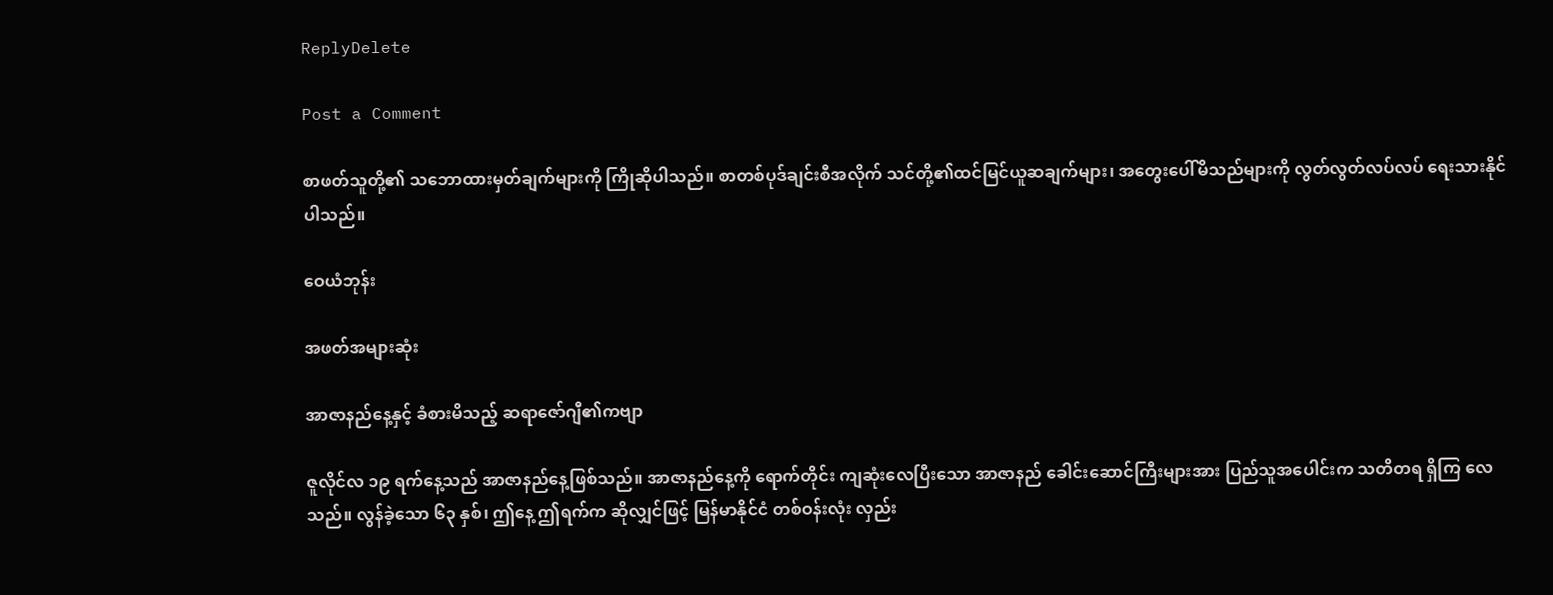ReplyDelete

Post a Comment

စာဖတ်သူတို့၏ သဘောထားမှတ်ချက်များကို ကြိုဆိုပါသည်။ စာတစ်ပုဒ်ချင်းစီအလိုက် သင်တို့၏ထင်မြင်ယူဆချက်များ၊ အတွေးပေါ်မိသည်များကို လွတ်လွတ်လပ်လပ် ရေးသားနိုင်ပါသည်။

ဝေယံဘုန်း

အဖတ်အများဆုံး

အာဇာနည်နေ့နှင့် ခံစားမိသည့် ဆရာဇော်ဂျီ၏ကဗျာ

ဇူလိုင်လ ၁၉ ရက်နေ့သည် အာဇာနည်နေ့ဖြစ်သည်။ အာဇာနည်နေ့ကို ရောက်တိုင်း ကျဆုံးလေပြီးသော အာဇာနည် ခေါင်းဆောင်ကြီးများအား ပြည်သူအပေါင်းက သတိတရ ရှိကြ လေသည်။ လွန်ခဲ့သော ၆၃ နှစ်၊ ဤနေ့ ဤရက်က ဆိုလျှင်ဖြင့် မြန်မာနိုင်ငံ တစ်ဝန်းလုံး လှည်း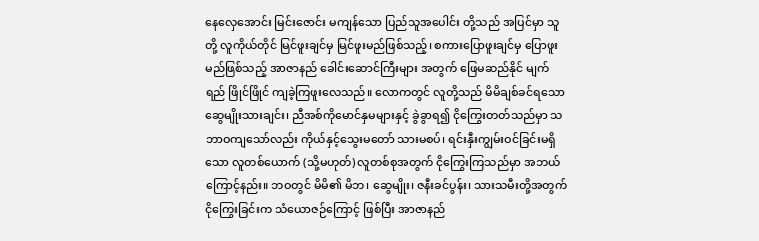နေလှေအောင်း မြင်းဇောင်း မကျန်သော ပြည်သူအပေါင်း တို့သည် အပြင်မှာ သူတို့ လူကိုယ်တိုင် မြင်ဖူးချင်မှ မြင်ဖူးမည်ဖြစ်သည့်၊ စကားပြောဖူးချင်မှ ပြောဖူးမည်ဖြစ်သည့် အာဇာနည် ခေါင်းဆောင်ကြီးများ အတွက် ဖြေမဆည်နိုင် မျက်ရည် ဖြိုင်ဖြိုင် ကျခဲ့ကြဖူးလေသည်။ လောကတွင် လူတို့သည် မိမိချစ်ခင်ရသော ဆွေမျိုးသားချင်း၊ ညီအစ်ကိုမောင်နှမများနှင့် ခွဲခွာရ၍ ငိုကြွေးတတ်သည်မှာ သဘာဝကျသော်လည်း ကိုယ်နှင့်သွေးမတော် သားမစပ်၊ ရင်းနှီးကျွမ်းဝင်ခြင်းမရှိသော လူတစ်ယောက် (သို့မဟုတ်) လူတစ်စုအတွက် ငိုကြွေးကြသည်မှာ အဘယ်ကြောင့်နည်း။ ဘဝတွင် မိမိ၏ မိဘ၊ ဆွေမျိုး၊ ဇနီးခင်ပွန်း၊ သားသမီးတို့အတွက် ငိုကြွေးခြင်းက သံယောဇဉ်ကြောင့် ဖြစ်ပြီး အာဇာနည်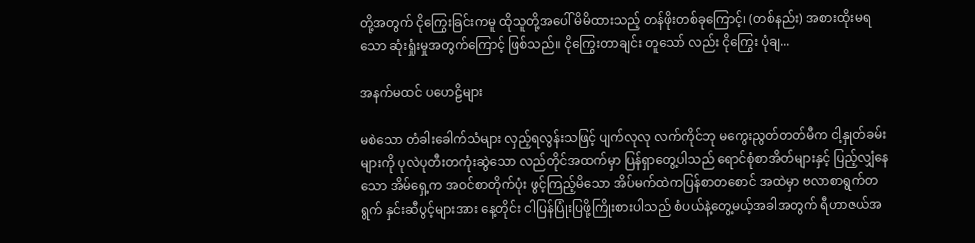တို့အတွက် ငိုကြွေးခြင်းကမူ ထိုသူတို့အပေါ် မိမိထားသည့် တန်ဖိုးတစ်ခုကြောင့်၊ (တစ်နည်း) အစားထိုးမရသော ဆုံးရှုံးမှုအတွက်ကြောင့် ဖြစ်သည်။ ငိုကြွေးတာချင်း တူသော် လည်း ငိုကြွေး ပုံချ...

အနက်မထင် ပဟေဠိများ

မစဲသော တံခါးခေါက်သံများ လှည့်ရလွန်းသဖြင့် ပျက်လုလု လက်ကိုင်ဘု မကွေးညွတ်တတ်မီက ငါ့နှုတ်ခမ်းများကို ပုလဲပုတီးတကုံးဆွဲသော လည်တိုင်အထက်မှာ ပြန်ရှာတွေ့ပါသည် ရောင်စုံစာအိတ်များနှင့် ပြည့်လျှံနေသော အိမ်ရှေ့က အဝင်စာတိုက်ပုံး ဖွင့်ကြည့်မိသော အိပ်မက်ထဲကပြန်စာတစောင် အထဲမှာ ဗလာစာရွက်တရွက် နှင်းဆီပွင့်များအား နေ့တိုင်း ငါပြန်ပြုံးပြဖို့ကြိုးစားပါသည် စံပယ်နဲ့တွေ့မယ့်အခါအတွက် ရီဟာဇယ်အ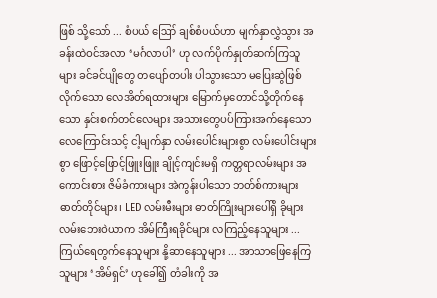ဖြစ် သို့သော် ... စံပယ် ဪ ချစ်စံပယ်ဟာ မျက်နှာလွှဲသွား အခန်းထဲဝင်အလာ ‘မင်္ဂလာပါ’ ဟု လက်ပိုက်နှုတ်ဆက်ကြသူများ ခင်ခင်ပျိုတွေ တပျော်တပါး ပါသွားသော မပြေးဆွဲဖြစ်လိုက်သော လေအိတ်ရထားများ မြောက်မှတောင်သို့တိုက်နေသော နှင်းစက်တင်လေများ အသားတွေပပ်ကြားအက်နေသော လေကြောင်းသင့် ငါ့မျက်နှာ လမ်းပေါင်းများစွာ လမ်းပေါင်းများစွာ ဖြောင့်ဖြောင့်ဖြူးဖြူး ချိုင့်ကျင်းမရှိ ကတ္တရာလမ်းများ အကောင်းစား ဇိမ်ခံကားများ အဲကွန်းပါသော ဘတ်စ်ကားများ ဓာတ်တိုင်များ၊ LED လမ်းမီးများ ဓာတ်ကြိုးများပေါ်ရှိ ခိုများ လမ်းဘေးဝဲယာက အိမ်ကြီးရခိုင်များ လကြည့်နေသူများ ... ကြယ်ရေတွက်နေသူများ နို့ဆာနေသူများ ... အာသာဖြေနေကြသူများ ‘အိမ်ရှင်’ ဟုခေါ်၍ တံခါးကို အ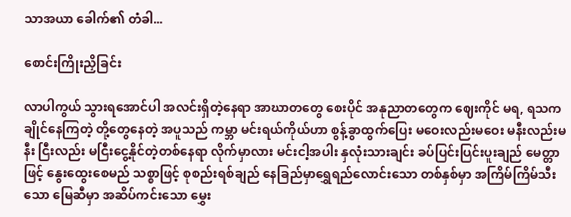သာအယာ ခေါက်၏ တံခါ...

စောင်းကြိုးညှိခြင်း

လာပါကွယ် သွားရအောင်ပါ အလင်းရှိတဲ့နေရာ အာဃာတတွေ စေးပိုင် အနုညာတတွေက ဈေးကိုင် မရ, ရသက ချိုင်နေကြတဲ့ တို့တွေနေတဲ့ အပူသည် ကမ္ဘာ မင်းရယ်ကိုယ်ဟာ စွန့်ခွာထွက်ပြေး မဝေးလည်းမဝေး မနီးလည်းမနီး ငြီးလည်း မငြီးငွေ့နိုင်တဲ့တစ်နေရာ လိုက်မှာလား မင်းငါ့အပါး နှလုံးသားချင်း ခပ်ပြင်းပြင်းပူးချည် မေတ္တာဖြင့် နွေးထွေးစေမည် သစ္စာဖြင့် စုစည်းရစ်ချည် နေခြည်မှာရွှေရည်လောင်းသော တစ်နှစ်မှာ အကြိမ်ကြိမ်သီးသော မြေဆီမှာ အဆိပ်ကင်းသော မွှေး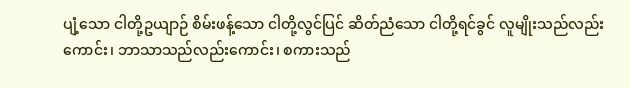ပျံ့သော ငါတို့ဥယျာဉ် စိမ်းဖန့်သော ငါတို့လွင်ပြင် ဆိတ်ညံသော ငါတို့ရင်ခွင် လူမျိုးသည်လည်းကောင်း၊ ဘာသာသည်လည်းကောင်း၊ စကားသည်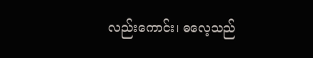လည်းကောင်း၊ ဓလေ့သည်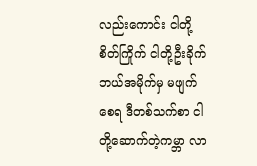လည်းကောင်း ငါတို့စိတ်ကြိုက် ငါတို့ဦးခိုက် ဘယ်အမိုက်မှ မဖျက်စေရ ဒီတစ်သက်စာ ငါတို့ဆောက်တဲ့ကမ္ဘာ လာ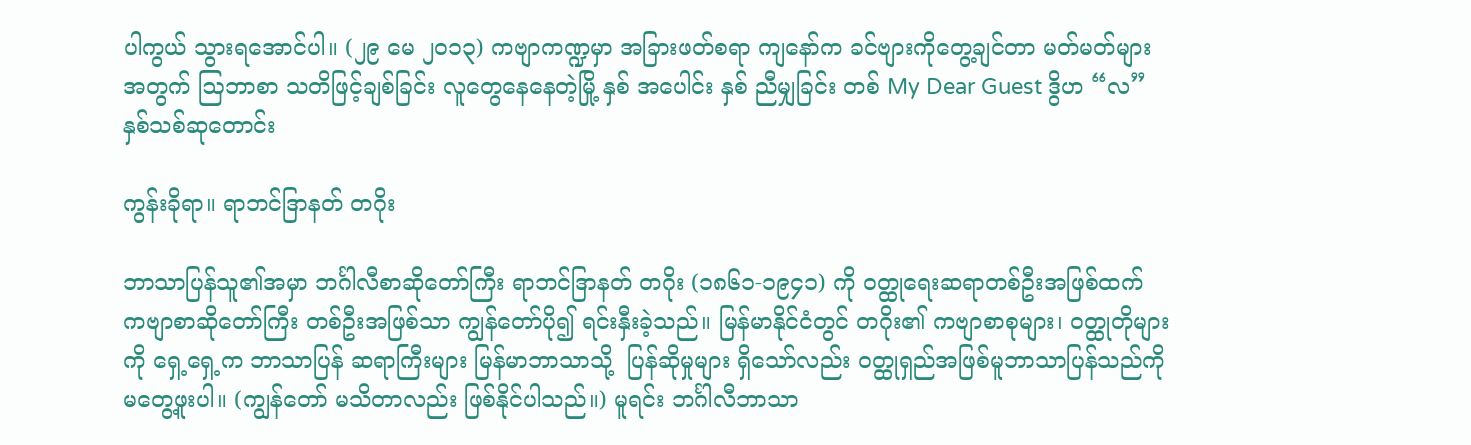ပါကွယ် သွားရအောင်ပါ။ (၂၉ မေ ၂၀၁၃) ကဗျာကဏ္ဍမှာ အခြားဖတ်စရာ ကျနော်က ခင်ဗျားကိုတွေ့ချင်တာ မတ်မတ်များအတွက် ဩဘာစာ သတိဖြင့်ချစ်ခြင်း လူတွေနေနေတဲ့မြို့ နှစ် အပေါင်း နှစ် ညီမျှခြင်း တစ် My Dear Guest ဒွိဟ “လ” နှစ်သစ်ဆုတောင်း

ကွန်းခိုရာ။ ရာဘင်ဒြာနတ် တဂိုး

ဘာသာပြန်သူ၏အမှာ ဘင်္ဂါလီစာဆိုတော်ကြီး ရာဘင်ဒြာနတ် တဂိုး (၁၈၆၁-၁၉၄၁) ကို ဝတ္ထုရေးဆရာတစ်ဦးအဖြစ်ထက် ကဗျာစာဆိုတော်ကြီး တစ်ဦးအဖြစ်သာ ကျွန်တော်ပို၍ ရင်းနှီးခဲ့သည်။ မြန်မာနိုင်ငံတွင် တဂိုး၏ ကဗျာစာစုများ၊ ဝတ္ထုတိုများကို ရှေ့ရှေ့က ဘာသာပြန် ဆရာကြီးများ မြန်မာဘာသာသို့  ပြန်ဆိုမှုများ ရှိသော်လည်း ဝတ္ထုရှည်အဖြစ်မူဘာသာပြန်သည်ကို မတွေ့ဖူးပါ။ (ကျွန်တော် မသိတာလည်း ဖြစ်နိုင်ပါသည်။) မူရင်း ဘင်္ဂါလီဘာသာ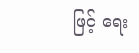ဖြင့် ရေး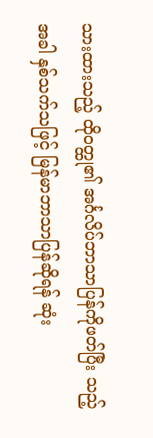သားထားသည့် ထိုဝတ္ထု၏ အင်္ဂလိပ်ဘာသာပြန်ကိုဖတ်ပြီး သည့်အခါ နှစ်သက်သဖြင့် မြန်မာဘာသာပြန်ဆိုရန် ဆုံး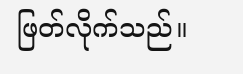ဖြတ်လိုက်သည်။